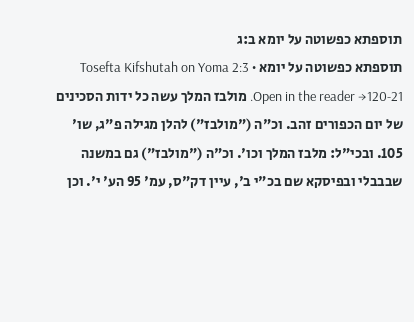תוספתא כפשוטה על יומא ב:ג
תוספתא כפשוטה על יומא · Tosefta Kifshutah on Yoma 2:3
Open in the reader →120-21. מולבז המלך עשה כל ידות הסכינים של יום הכפורים זהב. וכ"ה ("מולבז") להלן מגילה פ"ג, שו' 105. ובכי"ל: מלבז המלך וכו'. וכ"ה ("מולבז") גם במשנה שבבבלי ובפיסקא שם בכ"י ב', עיין דק"ס, עמ' 95 הע' י'. וכן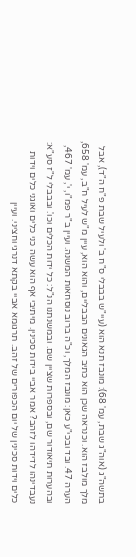בתשה"ג (אוה"ג שבת, עמ' 68): מונבז תנא הוא (עיי"ש בבבלי ס"ח ב' ולעיל שבת פ"ח ה"ד), אבל מלך מולבז הוא. וכנראה שכן הוא כתיב הגאונים הבבליים, והוא הוא, עיין מ"ש לעיל ח"ב, עמ' 658, הערה 47. ובד ובכי"ע כאן: מונבז המלך, וכ"ה ברוב נוסחאות המשנה. ועיין ב"ר פמ"ו, י', עמ' 467, ובהערות תיאודור שם, ובספרות שציין שם. ובמשנתנו הנ"ל: כל ידות הכלים וכו'. ובבבלי ל"ז סע"א: נעבדינהו לדידהו לזהב? אמר אביי בידות סכינין. מיתיבי אף הוא עשה כני כלים ואוגני כלים וידות כלים וידות סכינין של יום הכפורים של זהב. תרגומא אביי בקתא דנרגי וחציני. ועיין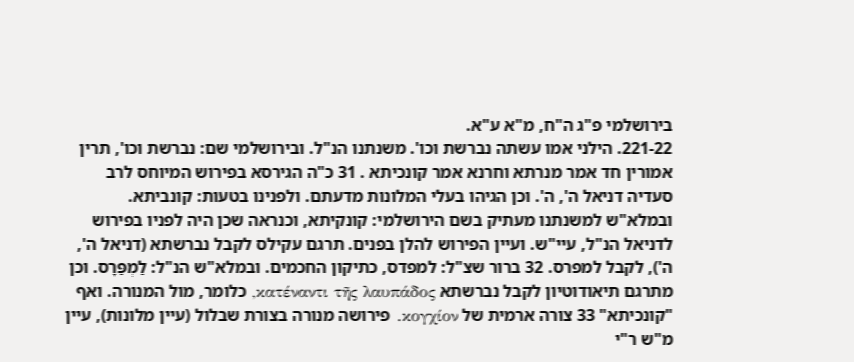בירושלמי פ"ג ה"ח, מ"א ע"א.
221-22. הילני אמו עשתה נברשת וכו'. משנתנו הנ"ל. ובירושלמי שם: נברשת וכו', תרין אמורין חד אמר מנרתא וחרנא אמר קונכיתא . 31 כ"ה הגירסא בפירוש המיוחס לרב סעדיה דניאל ה', ה'. וכן הגיהו בעלי המלונות מדעתם. ולפנינו בטעות: קונביתא. ובמלא"ש למשנתנו מעתיק בשם הירושלמי: קונקיתא, וכנראה שכן היה לפניו בפירוש לדניאל הנ"ל, עיי"ש. ועיין הפירוש להלן בפנים. תרגם עקילס לקבל נברשתא (דניאל ה', ה'), לקבל למפרס. 32 ברור שצ"ל: למפדס, כתיקון החכמים. ובמלא"ש הנ"ל: לַמְפַּרָס. וכן מתרגם תיאודוטיון לקבל נברשתא κατέναντι τῆς λαυπάδος, כלומר, מול המנורה. ואף "קונכיתא" 33 צורה ארמית של κογχίον. פירושה מנורה בצורת שבלול (עיין מלונות), עיין מ"ש ר"י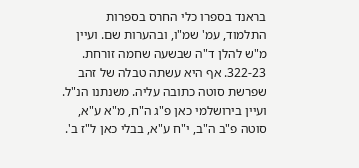בראנד בספרו כלי החרס בספרות התלמוד, עמ' שמ"ו, ובהערות שם. ועיין מ"ש להלן ד"ה שבשעה שחמה זורחת.
322-23. אף היא עשתה טבלה של זהב שפרשת סוטה כתובה עליה. משנתנו הנ"ל. ועיין בירושלמי כאן פ"ג ה"ח, מ"א ע"א, סוטה פ"ב ה"ב, י"ח ע"א, בבלי כאן ל"ז ב'.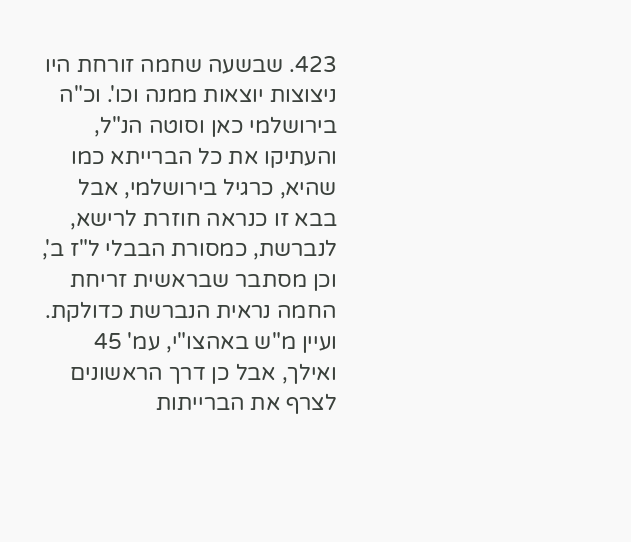423. שבשעה שחמה זורחת היו ניצוצות יוצאות ממנה וכו'. וכ"ה בירושלמי כאן וסוטה הנ"ל, והעתיקו את כל הברייתא כמו שהיא, כרגיל בירושלמי, אבל בבא זו כנראה חוזרת לרישא, לנברשת, כמסורת הבבלי ל"ז ב', וכן מסתבר שבראשית זריחת החמה נראית הנברשת כדולקת. ועיין מ"ש באהצו"י, עמ' 45 ואילך, אבל כן דרך הראשונים לצרף את הברייתות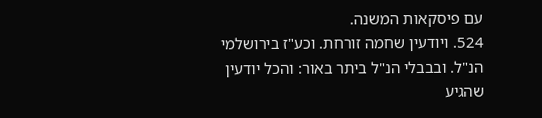עם פיסקאות המשנה.
524. ויודעין שחמה זורחת. וכע"ז בירושלמי הנ"ל. ובבבלי הנ"ל ביתר באור: והכל יודעין שהגיע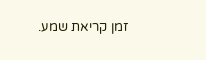זמן קריאת שמע.